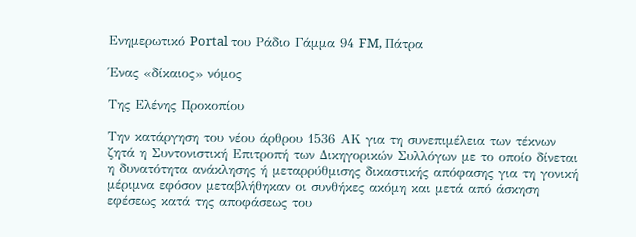Ενημερωτικό Portal του Ράδιο Γάμμα 94 FM, Πάτρα

Ένας «δίκαιος» νόμος

Της Ελένης Προκοπίου

Την κατάργηση του νέου άρθρου 1536 ΑΚ για τη συνεπιμέλεια των τέκνων ζητά η Συντονιστική Επιτροπή των Δικηγορικών Συλλόγων με το οποίο δίνεται η δυνατότητα ανάκλησης ή μεταρρύθμισης δικαστικής απόφασης για τη γονική μέριμνα εφόσον μεταβλήθηκαν οι συνθήκες ακόμη και μετά από άσκηση εφέσεως κατά της αποφάσεως του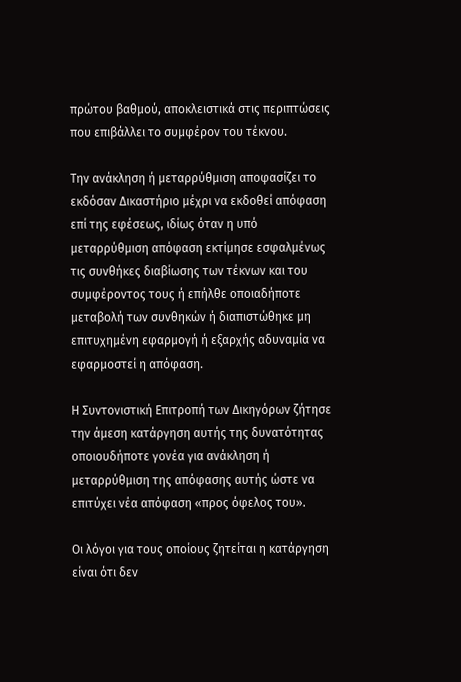πρώτου βαθμού, αποκλειστικά στις περιπτώσεις που επιβάλλει το συμφέρον του τέκνου.

Την ανάκληση ή μεταρρύθμιση αποφασίζει το εκδόσαν Δικαστήριο μέχρι να εκδοθεί απόφαση επί της εφέσεως, ιδίως όταν η υπό μεταρρύθμιση απόφαση εκτίμησε εσφαλμένως τις συνθήκες διαβίωσης των τέκνων και του συμφέροντος τους ή επήλθε οποιαδήποτε μεταβολή των συνθηκών ή διαπιστώθηκε μη επιτυχημένη εφαρμογή ή εξαρχής αδυναμία να εφαρμοστεί η απόφαση.

Η Συντονιστική Επιτροπή των Δικηγόρων ζήτησε την άμεση κατάργηση αυτής της δυνατότητας οποιουδήποτε γονέα για ανάκληση ή μεταρρύθμιση της απόφασης αυτής ώστε να επιτύχει νέα απόφαση «προς όφελος του».

Οι λόγοι για τους οποίους ζητείται η κατάργηση είναι ότι δεν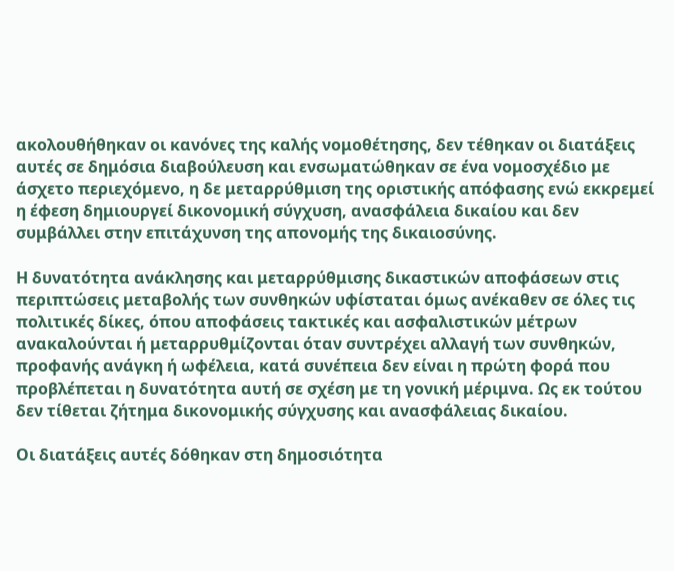ακολουθήθηκαν οι κανόνες της καλής νομοθέτησης, δεν τέθηκαν οι διατάξεις αυτές σε δημόσια διαβούλευση και ενσωματώθηκαν σε ένα νομοσχέδιο με άσχετο περιεχόμενο, η δε μεταρρύθμιση της οριστικής απόφασης ενώ εκκρεμεί η έφεση δημιουργεί δικονομική σύγχυση, ανασφάλεια δικαίου και δεν συμβάλλει στην επιτάχυνση της απονομής της δικαιοσύνης.

Η δυνατότητα ανάκλησης και μεταρρύθμισης δικαστικών αποφάσεων στις περιπτώσεις μεταβολής των συνθηκών υφίσταται όμως ανέκαθεν σε όλες τις πολιτικές δίκες, όπου αποφάσεις τακτικές και ασφαλιστικών μέτρων ανακαλούνται ή μεταρρυθμίζονται όταν συντρέχει αλλαγή των συνθηκών, προφανής ανάγκη ή ωφέλεια, κατά συνέπεια δεν είναι η πρώτη φορά που προβλέπεται η δυνατότητα αυτή σε σχέση με τη γονική μέριμνα. Ως εκ τούτου δεν τίθεται ζήτημα δικονομικής σύγχυσης και ανασφάλειας δικαίου.

Οι διατάξεις αυτές δόθηκαν στη δημοσιότητα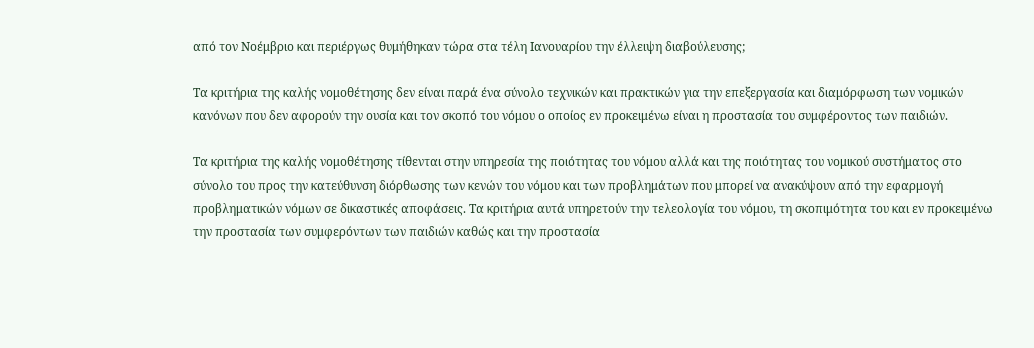από τον Νοέμβριο και περιέργως θυμήθηκαν τώρα στα τέλη Ιανουαρίου την έλλειψη διαβούλευσης;

Τα κριτήρια της καλής νομοθέτησης δεν είναι παρά ένα σύνολο τεχνικών και πρακτικών για την επεξεργασία και διαμόρφωση των νομικών κανόνων που δεν αφορούν την ουσία και τον σκοπό του νόμου ο οποίος εν προκειμένω είναι η προστασία του συμφέροντος των παιδιών.

Τα κριτήρια της καλής νομοθέτησης τίθενται στην υπηρεσία της ποιότητας του νόμου αλλά και της ποιότητας του νομικού συστήματος στο σύνολο του προς την κατεύθυνση διόρθωσης των κενών του νόμου και των προβλημάτων που μπορεί να ανακύψουν από την εφαρμογή προβληματικών νόμων σε δικαστικές αποφάσεις. Τα κριτήρια αυτά υπηρετούν την τελεολογία του νόμου, τη σκοπιμότητα του και εν προκειμένω την προστασία των συμφερόντων των παιδιών καθώς και την προστασία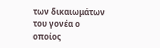των δικαιωμάτων του γονέα ο οποίος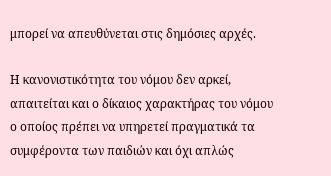μπορεί να απευθύνεται στις δημόσιες αρχές.

Η κανονιστικότητα του νόμου δεν αρκεί, απαιτείται και ο δίκαιος χαρακτήρας του νόμου ο οποίος πρέπει να υπηρετεί πραγματικά τα συμφέροντα των παιδιών και όχι απλώς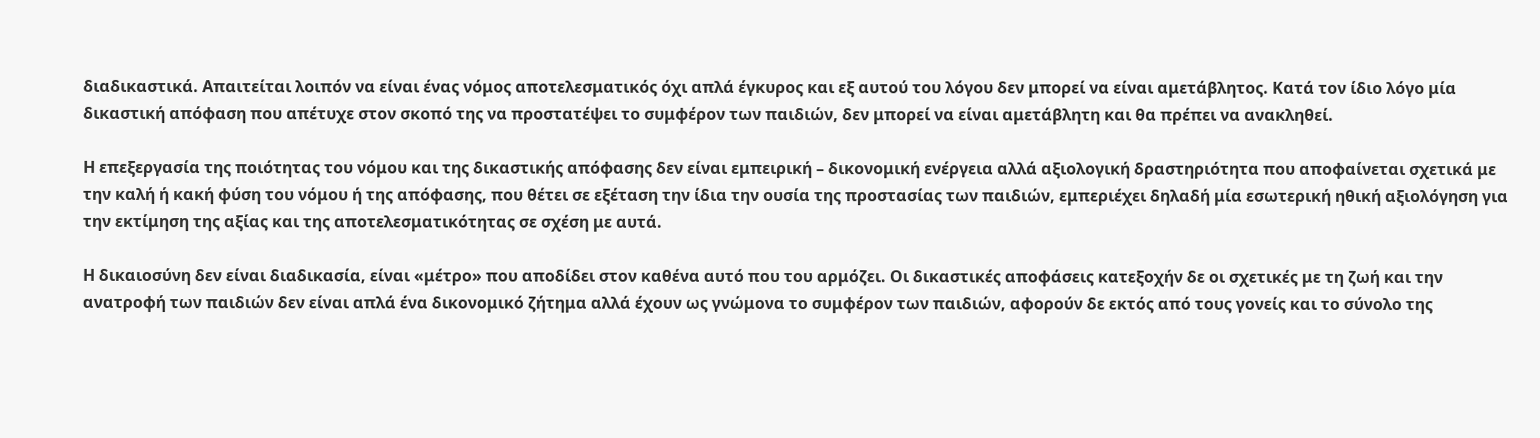διαδικαστικά. Απαιτείται λοιπόν να είναι ένας νόμος αποτελεσματικός όχι απλά έγκυρος και εξ αυτού του λόγου δεν μπορεί να είναι αμετάβλητος. Κατά τον ίδιο λόγο μία δικαστική απόφαση που απέτυχε στον σκοπό της να προστατέψει το συμφέρον των παιδιών, δεν μπορεί να είναι αμετάβλητη και θα πρέπει να ανακληθεί.

Η επεξεργασία της ποιότητας του νόμου και της δικαστικής απόφασης δεν είναι εμπειρική – δικονομική ενέργεια αλλά αξιολογική δραστηριότητα που αποφαίνεται σχετικά με την καλή ή κακή φύση του νόμου ή της απόφασης, που θέτει σε εξέταση την ίδια την ουσία της προστασίας των παιδιών, εμπεριέχει δηλαδή μία εσωτερική ηθική αξιολόγηση για την εκτίμηση της αξίας και της αποτελεσματικότητας σε σχέση με αυτά.

Η δικαιοσύνη δεν είναι διαδικασία, είναι «μέτρο» που αποδίδει στον καθένα αυτό που του αρμόζει. Οι δικαστικές αποφάσεις κατεξοχήν δε οι σχετικές με τη ζωή και την ανατροφή των παιδιών δεν είναι απλά ένα δικονομικό ζήτημα αλλά έχουν ως γνώμονα το συμφέρον των παιδιών, αφορούν δε εκτός από τους γονείς και το σύνολο της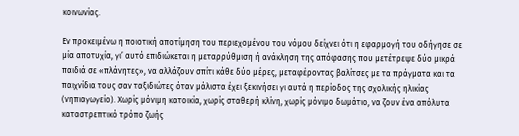κοινωνίας.

Εν προκειμένω η ποιοτική αποτίμηση του περιεχομένου του νόμου δείχνει ότι η εφαρμογή του οδήγησε σε μία αποτυχία, γι’ αυτό επιδιώκεται η μεταρρύθμιση ή ανάκληση της απόφασης που μετέτρεψε δύο μικρά παιδιά σε «πλάνητες», να αλλάζουν σπίτι κάθε δύο μέρες, μεταφέροντας βαλίτσες με τα πράγματα και τα παιχνίδια τους σαν ταξιδιώτες όταν μάλιστα έχει ξεκινήσει γι αυτά η περίοδος της σχολικής ηλικίας (νηπιαγωγείο). Χωρίς μόνιμη κατοικία, χωρίς σταθερή κλίνη, χωρίς μόνιμο δωμάτιο, να ζουν ένα απόλυτα καταστρεπτικό τρόπο ζωής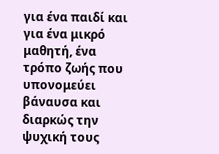για ένα παιδί και για ένα μικρό μαθητή, ένα τρόπο ζωής που υπονομεύει βάναυσα και διαρκώς την ψυχική τους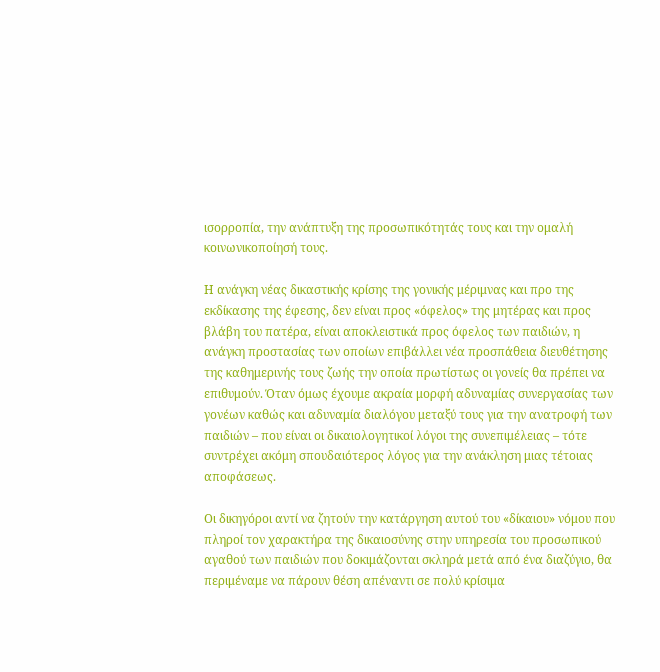ισορροπία, την ανάπτυξη της προσωπικότητάς τους και την ομαλή κοινωνικοποίησή τους.

Η ανάγκη νέας δικαστικής κρίσης της γονικής μέριμνας και προ της εκδίκασης της έφεσης, δεν είναι προς «όφελος» της μητέρας και προς βλάβη του πατέρα, είναι αποκλειστικά προς όφελος των παιδιών, η ανάγκη προστασίας των οποίων επιβάλλει νέα προσπάθεια διευθέτησης της καθημερινής τους ζωής την οποία πρωτίστως οι γονείς θα πρέπει να επιθυμούν. Όταν όμως έχουμε ακραία μορφή αδυναμίας συνεργασίας των γονέων καθώς και αδυναμία διαλόγου μεταξύ τους για την ανατροφή των παιδιών – που είναι οι δικαιολογητικοί λόγοι της συνεπιμέλειας – τότε συντρέχει ακόμη σπουδαιότερος λόγος για την ανάκληση μιας τέτοιας αποφάσεως.

Οι δικηγόροι αντί να ζητούν την κατάργηση αυτού του «δίκαιου» νόμου που πληροί τον χαρακτήρα της δικαιοσύνης στην υπηρεσία του προσωπικού αγαθού των παιδιών που δοκιμάζονται σκληρά μετά από ένα διαζύγιο, θα περιμέναμε να πάρουν θέση απέναντι σε πολύ κρίσιμα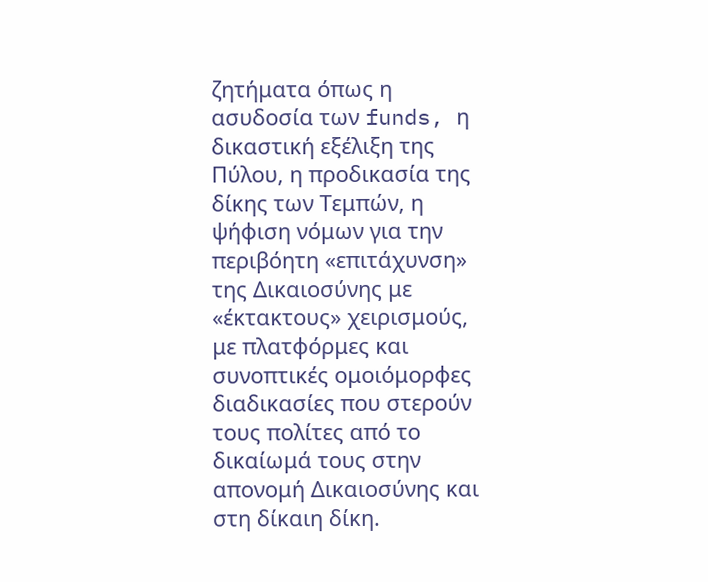ζητήματα όπως η ασυδοσία των funds, η δικαστική εξέλιξη της Πύλου, η προδικασία της δίκης των Τεμπών, η ψήφιση νόμων για την περιβόητη «επιτάχυνση» της Δικαιοσύνης με «έκτακτους» χειρισμούς, με πλατφόρμες και συνοπτικές ομοιόμορφες διαδικασίες που στερούν τους πολίτες από το δικαίωμά τους στην απονομή Δικαιοσύνης και στη δίκαιη δίκη.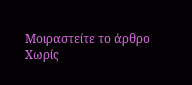Μοιραστείτε το άρθρο
Χωρίς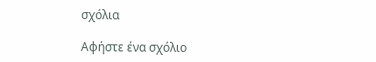σχόλια

Αφήστε ένα σχόλιο